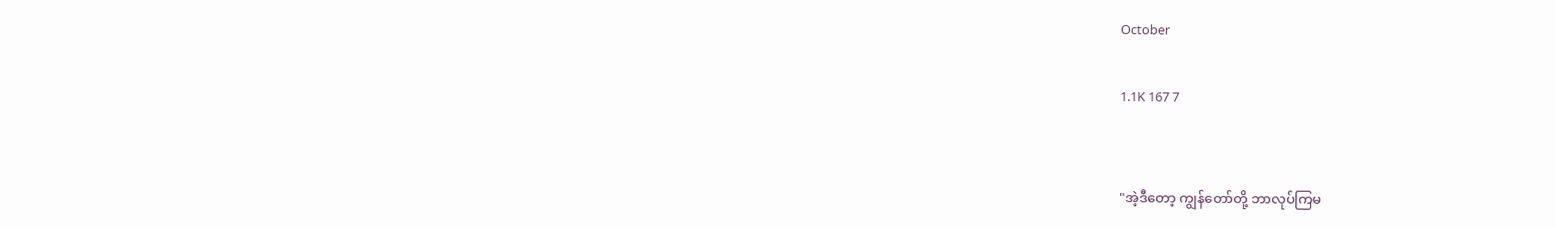October

1.1K 167 7


"အဲ့ဒီတော့ ကျွန်တော်တို့ ဘာလုပ်ကြမ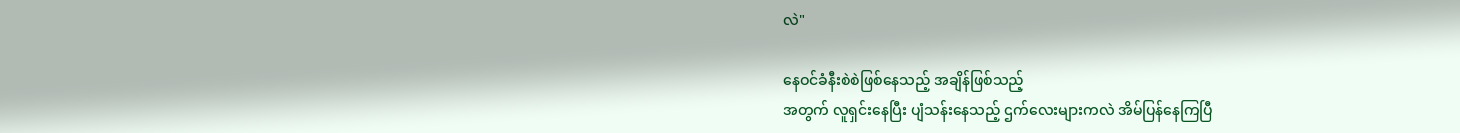လဲ"

နေဝင်ခံနီးစဲစဲဖြစ်နေသည့် အချိန်ဖြစ်သည့်
အတွက် လူရှင်းနေပြီး ပျံသန်းနေသည့် ဌက်လေးများကလဲ အိမ်ပြန်နေကြပြီ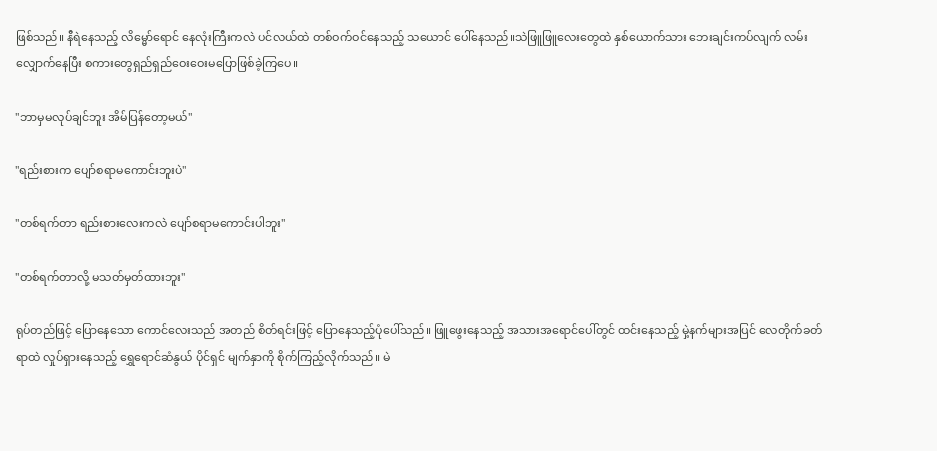ဖြစ်သည်။ နီရဲနေသည့် လိမ္မော်ရောင် နေလုံးကြီးကလဲ ပင်လယ်ထဲ တစ်ဝက်ဝင်နေသည့် သယောင် ပေါ်နေသည်။သဲဖြူဖြူလေးတွေထဲ နှစ်ယောက်သား ဘေးချင်းကပ်လျက် လမ်းလျှောက်နေပြီး စကားတွေရှည်ရှည်ဝေးဝေးမပြောဖြစ်ခဲ့ကြပေ။

"ဘာမှမလုပ်ချင်ဘူး အိမ်ပြန်တော့မယ်"

"ရည်းစားက ပျော်စရာမကောင်းဘူးပဲ"

"တစ်ရက်တာ ရည်းစားလေးကလဲ ပျော်စရာမကောင်းပါဘူး"

"တစ်ရက်တာလို့ မသတ်မှတ်ထားဘူး"

ရုပ်တည်ဖြင့် ပြောနေသော ကောင်လေးသည် အတည် စိတ်ရင်းဖြင့် ပြောနေသည့်ပုံပေါ်သည်။ ဖြူဖွေးနေသည့် အသားအရောင်ပေါ်တွင် ထင်းနေသည့် မှဲ့နက်များအပြင် လေတိုက်ခတ်ရာထဲ လှုပ်ရှားနေသည့် ရွှေရောင်ဆံနွယ် ပိုင်ရှင် မျက်နှာကို စိုက်ကြည့်လိုက်သည်။ မဲ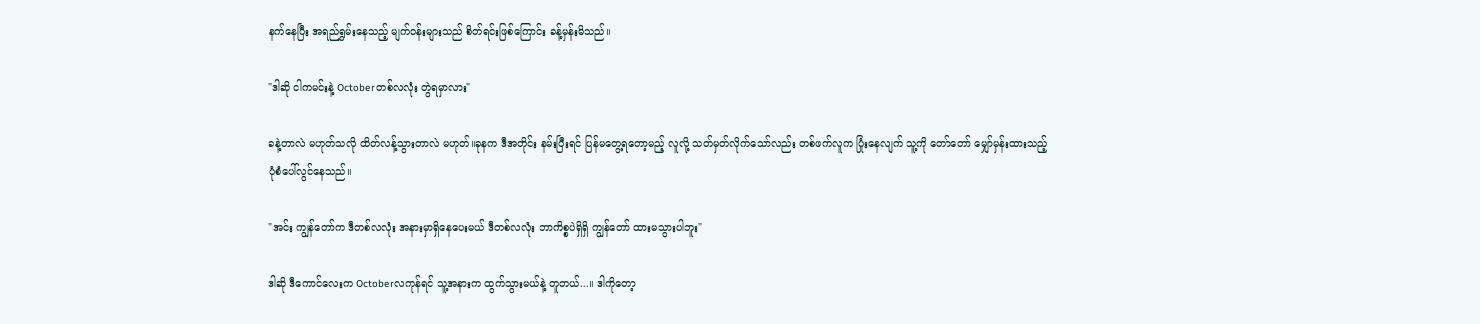နက်နေပြီး အရည်ရွှမ်းနေသည့် မျက်ဝန်းများသည် စိတ်ရင်းဖြစ်ကြောင်း ခန့်မှန်းမိသည်။

"ဒါဆို ငါကမင်းနဲ့ Octoberတစ်လလုံး တွဲရမှာလား"

ခနဲ့တာလဲ မဟုတ်သလို ထိတ်လန့်သွားတာလဲ မဟုတ်။ခုနက ဒီအတိုင်း နမ်းပြီးရင် ပြန်မတွေ့ရတော့မည့် လူလို့ သတ်မှတ်လိုက်သော်လည်း တစ်ဖက်လူက ပြုံးနေလျက် သူ့ကို တော်တော် မျှော်မှန်းထားသည့်
ပုံစံပေါ်လွင်နေသည်။

"အင်း ကျွန်တော်က ဒီတစ်လလုံး အနားမှာရှိနေပေးမယ် ဒီတစ်လလုံး ဘာကိစ္စပဲရှိရှိ ကျွန်တော် ထားမသွားပါဘူး"

ဒါဆို ဒီကောင်လေးက Octoberလကုန်ရင် သူ့အနားက ထွက်သွားမယ်နဲ့ တူတယ်...။ ဒါကိုတော့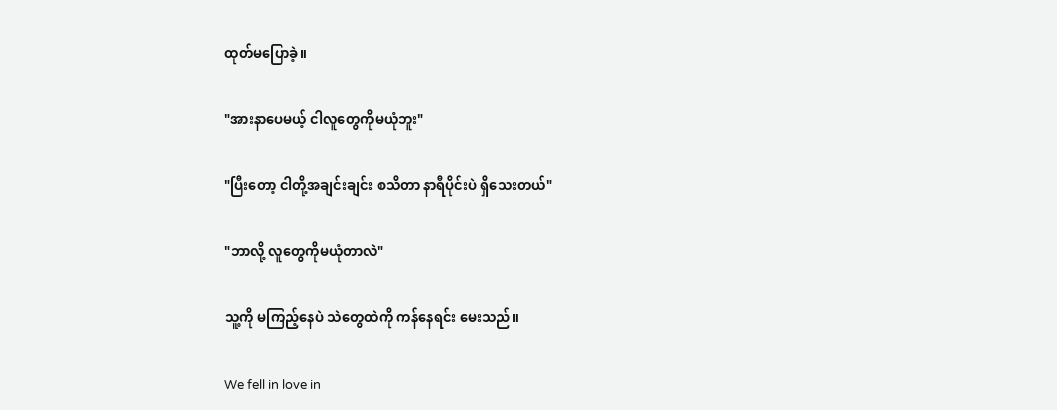ထုတ်မပြောခဲ့။

"အားနာပေမယ့် ငါလူတွေကိုမယုံဘူး"

"ပြီးတော့ ငါတို့အချင်းချင်း စသိတာ နာရီပိုင်းပဲ ရှိသေးတယ်"

"ဘာလို့ လူတွေကိုမယုံတာလဲ"

သူ့ကို မကြည့်နေပဲ သဲတွေထဲကို ကန်နေရင်း မေးသည်။

We fell in love in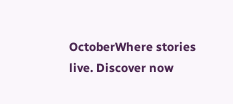OctoberWhere stories live. Discover now